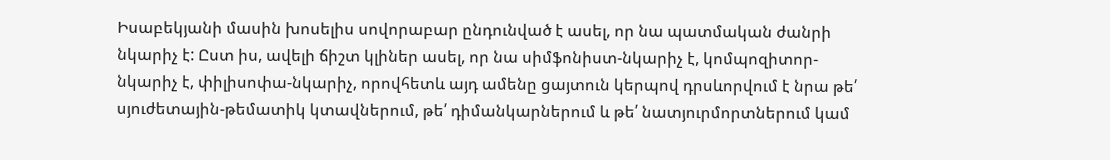Իսաբեկյանի մասին խոսելիս սովորաբար ընդունված է ասել, որ նա պատմական ժանրի նկարիչ է: Ըստ իս, ավելի ճիշտ կլիներ ասել, որ նա սիմֆոնիստ-նկարիչ է, կոմպոզիտոր-նկարիչ է, փիլիսոփա-նկարիչ, որովհետև այդ ամենը ցայտուն կերպով դրսևորվում է նրա թե՛ սյուժետային-թեմատիկ կտավներում, թե՛ դիմանկարներում և թե՛ նատյուրմորտներում կամ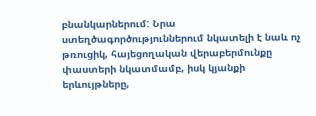բնանկարներում: Նրա ստեղծագործություններում նկատելի է նաև ոչ թռուցիկ, հայեցողական վերաբերմունքը փաստերի նկատմամբ, իսկ կյանքի երևույթները,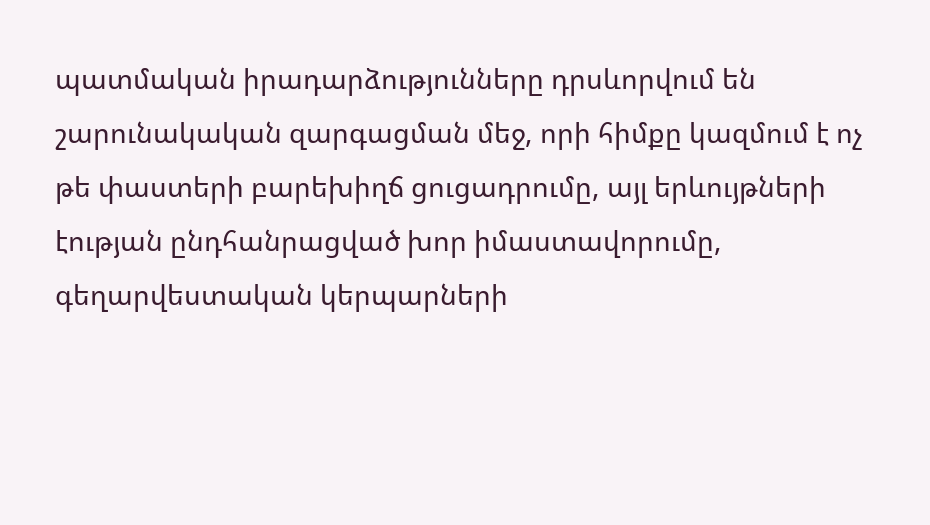պատմական իրադարձությունները դրսևորվում են շարունակական զարգացման մեջ, որի հիմքը կազմում է ոչ թե փաստերի բարեխիղճ ցուցադրումը, այլ երևույթների էության ընդհանրացված խոր իմաստավորումը, գեղարվեստական կերպարների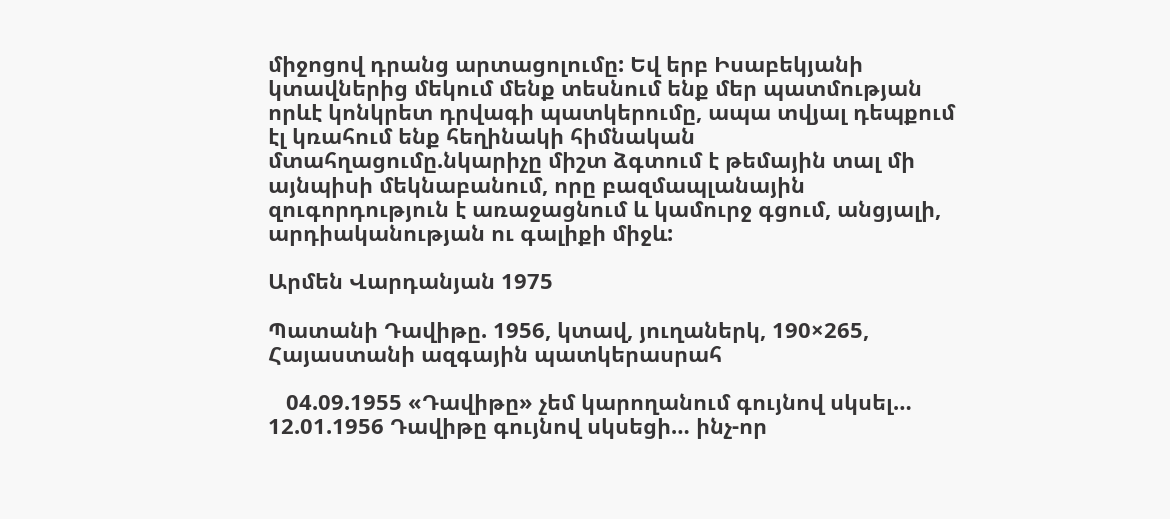միջոցով դրանց արտացոլումը: Եվ երբ Իսաբեկյանի կտավներից մեկում մենք տեսնում ենք մեր պատմության որևէ կոնկրետ դրվագի պատկերումը, ապա տվյալ դեպքում էլ կռահում ենք հեղինակի հիմնական մտահղացումը.նկարիչը միշտ ձգտում է թեմային տալ մի այնպիսի մեկնաբանում, որը բազմապլանային զուգորդություն է առաջացնում և կամուրջ գցում, անցյալի, արդիականության ու գալիքի միջև:

Արմեն Վարդանյան 1975

Պատանի Դավիթը. 1956, կտավ, յուղաներկ, 190×265, Հայաստանի ազգային պատկերասրահ

   04.09.1955 «Դավիթը» չեմ կարողանում գույնով սկսել…    12.01.1956 Դավիթը գույնով սկսեցի… ինչ-որ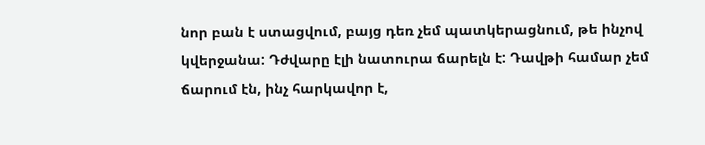նոր բան է ստացվում, բայց դեռ չեմ պատկերացնում, թե ինչով կվերջանա: Դժվարը էլի նատուրա ճարելն է: Դավթի համար չեմ ճարում էն, ինչ հարկավոր է,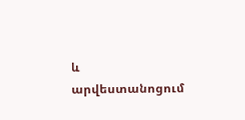և արվեստանոցում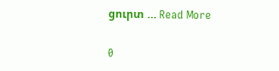ցուրտ … Read More

0